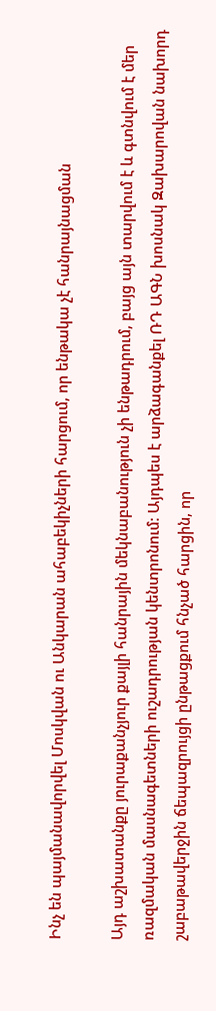Ինչ են պայմանավորվել Մոսկվան ու Անկարան ահաբեկիչների հարցում, որ ենթակա չէ հանրայնացման

Այդ աշխատանքը յուրաքանչյուր քայլի հանրային մեկնաբանություն չի ենթադրում, բայց այն տարվում է և գտնվում է մեր ռազմական մասնագետների ուշադրության կենտրոնում: Այդպես է արձագանքել ՌԴ ԱԳՆ խոսնակ Զախարովան նախորդ շաբաթավերջին ճեպազրույցի ընթացքում հնչած հարցին, որ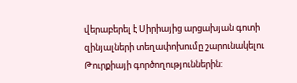վերաբերել է Սիրիայից արցախյան գոտի զինյալների տեղափոխումը շարունակելու Թուրքիայի գործողություններին: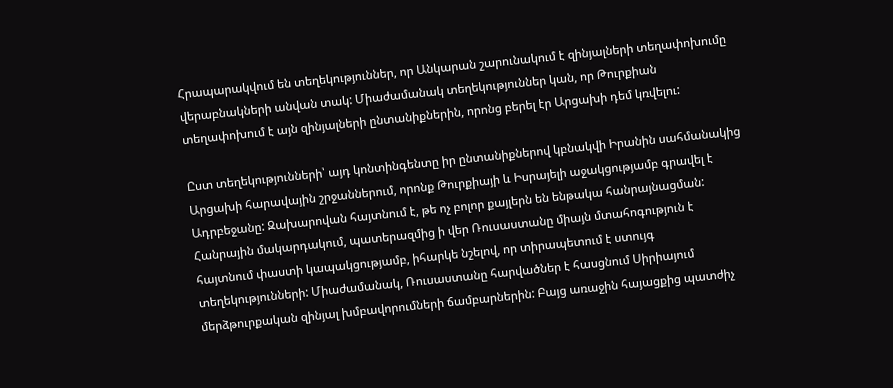Հրապարակվում են տեղեկություններ, որ Անկարան շարունակում է զինյալների տեղափոխումը վերաբնակների անվան տակ: Միաժամանակ տեղեկություններ կան, որ Թուրքիան տեղափոխում է այն զինյալների ընտանիքներին, որոնց բերել էր Արցախի դեմ կռվելու:

Ըստ տեղեկությունների՝ այդ կոնտինգենտը իր ընտանիքներով կբնակվի Իրանին սահմանակից Արցախի հարավային շրջաններում, որոնք Թուրքիայի և Իսրայելի աջակցությամբ գրավել է Ադրբեջանը: Զախարովան հայտնում է, թե ոչ բոլոր քայլերն են ենթակա հանրայնացման: Հանրային մակարդակում, պատերազմից ի վեր Ռուսաստանը միայն մտահոգություն է հայտնում փաստի կապակցությամբ, իհարկե նշելով, որ տիրապետում է ստույգ տեղեկությունների: Միաժամանակ, Ռուսաստանը հարվածներ է հասցնում Սիրիայում մերձթուրքական զինյալ խմբավորումների ճամբարներին: Բայց առաջին հայացքից պատժիչ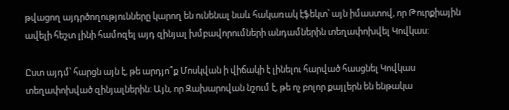թվացող այդրծողությունները կարող են ունենալ նաև հակառակ էֆեկտ՝ այն իմաստով, որ Թուրքիային ավելի հեշտ լինի համոզել այդ զինյալ խմբավորումների անդամներին տեղափոխվել Կովկաս:

Ըստ այդմ՝ հարցն այն է, թե արդյո՞ք Մոսկվան ի վիճակի է լինելու հարված հասցնել Կովկաս տեղափոխված զինյալներին: Այն, որ Զախարովան նշում է, թե ոչ բոլոր քայլերն են ենթակա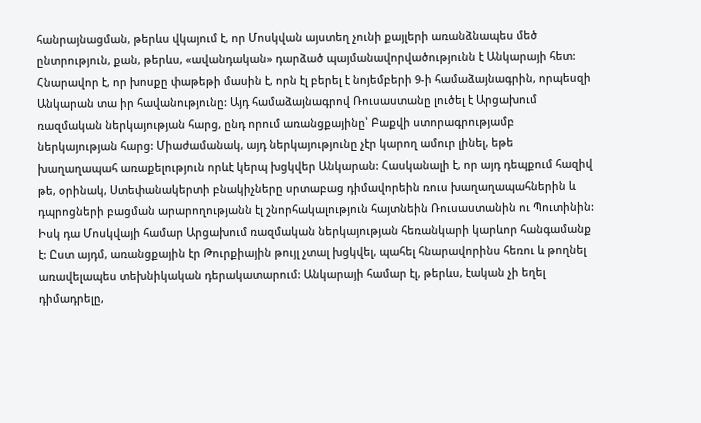հանրայնացման, թերևս վկայում է, որ Մոսկվան այստեղ չունի քայլերի առանձնապես մեծ ընտրություն, քան, թերևս, «ավանդական» դարձած պայմանավորվածությունն է Անկարայի հետ: Հնարավոր է, որ խոսքը փաթեթի մասին է, որն էլ բերել է նոյեմբերի 9-ի համաձայնագրին, որպեսզի Անկարան տա իր հավանությունը: Այդ համաձայնագրով Ռուսաստանը լուծել է Արցախում ռազմական ներկայության հարց, ընդ որում առանցքայինը՝ Բաքվի ստորագրությամբ ներկայության հարց: Միաժամանակ, այդ ներկայությունը չէր կարող ամուր լինել, եթե խաղաղապահ առաքելություն որևէ կերպ խցկվեր Անկարան: Հասկանալի է, որ այդ դեպքում հազիվ թե, օրինակ, Ստեփանակերտի բնակիչները սրտաբաց դիմավորեին ռուս խաղաղապահներին և դպրոցների բացման արարողությանն էլ շնորհակալություն հայտնեին Ռուսաստանին ու Պուտինին: Իսկ դա Մոսկվայի համար Արցախում ռազմական ներկայության հեռանկարի կարևոր հանգամանք է: Ըստ այդմ, առանցքային էր Թուրքիային թույլ չտալ խցկվել, պահել հնարավորինս հեռու և թողնել առավելապես տեխնիկական դերակատարում: Անկարայի համար էլ, թերևս, էական չի եղել դիմադրելը,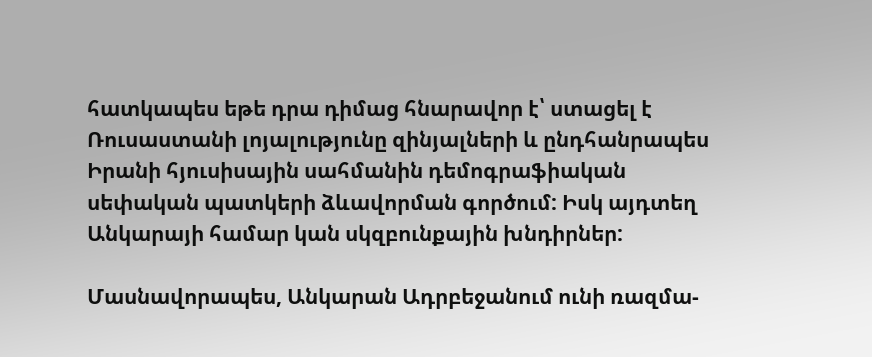հատկապես եթե դրա դիմաց հնարավոր է՝ ստացել է Ռուսաստանի լոյալությունը զինյալների և ընդհանրապես Իրանի հյուսիսային սահմանին դեմոգրաֆիական սեփական պատկերի ձևավորման գործում: Իսկ այդտեղ Անկարայի համար կան սկզբունքային խնդիրներ:

Մասնավորապես, Անկարան Ադրբեջանում ունի ռազմա-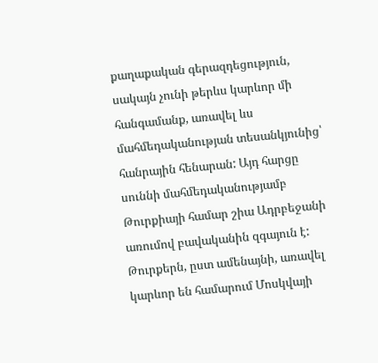քաղաքական գերազդեցություն, սակայն չունի թերևս կարևոր մի հանգամանք, առավել ևս մահմեդականության տեսանկյունից՝ հանրային հենարան: Այդ հարցը սուննի մահմեդականությամբ Թուրքիայի համար շիա Ադրբեջանի առումով բավականին զգայուն է: Թուրքերն, ըստ ամենայնի, առավել կարևոր են համարում Մոսկվայի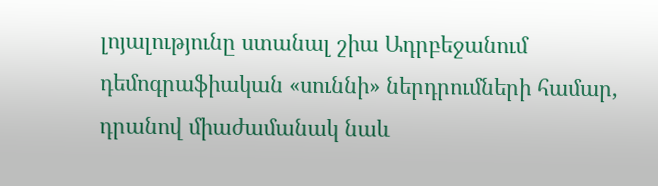լոյալությունը ստանալ շիա Ադրբեջանում դեմոգրաֆիական «սուննի» ներդրումների համար, դրանով միաժամանակ նաև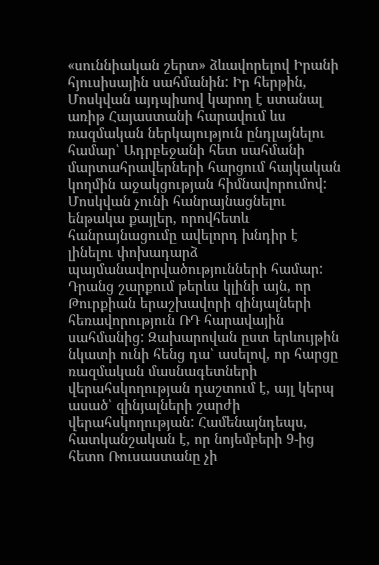«սուննիական շերտ» ձևավորելով Իրանի հյուսիսային սահմանին: Իր հերթին, Մոսկվան այդպիսով կարող է ստանալ առիթ Հայաստանի հարավում ևս ռազմական ներկայություն ընդլայնելու համար՝ Ադրբեջանի հետ սահմանի մարտահրավերների հարցում հայկական կողմին աջակցության հիմնավորումով: Մոսկվան չունի հանրայնացնելու ենթակա քայլեր, որովհետև հանրայնացումը ավելորդ խնդիր է լինելու փոխադարձ պայմանավորվածությունների համար: Դրանց շարքում թերևս կլինի այն, որ Թուրքիան երաշխավորի զինյալների հեռավորություն ՌԴ հարավային սահմանից: Զախարովան ըստ երևույթին նկատի ունի հենց դա՝ ասելով, որ հարցը ռազմական մասնագետների վերահսկողության դաշտում է, այլ կերպ ասած՝ զինյալների շարժի վերահսկողության: Համենայնդեպս, հատկանշական է, որ նոյեմբերի 9-ից հետո Ռուսաստանը չի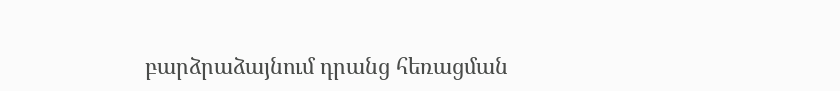բարձրաձայնում դրանց հեռացման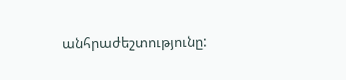անհրաժեշտությունը: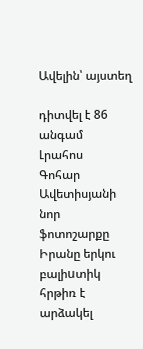Ավելին՝ այստեղ

դիտվել է 86 անգամ
Լրահոս
Գոհար Ավետիսյանի նոր ֆոտոշարքը Իրանը երկու բալիuտիկ հրթիռ է արձակել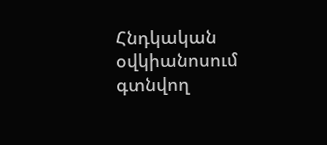Հնդկական օվկիանոսում գտնվող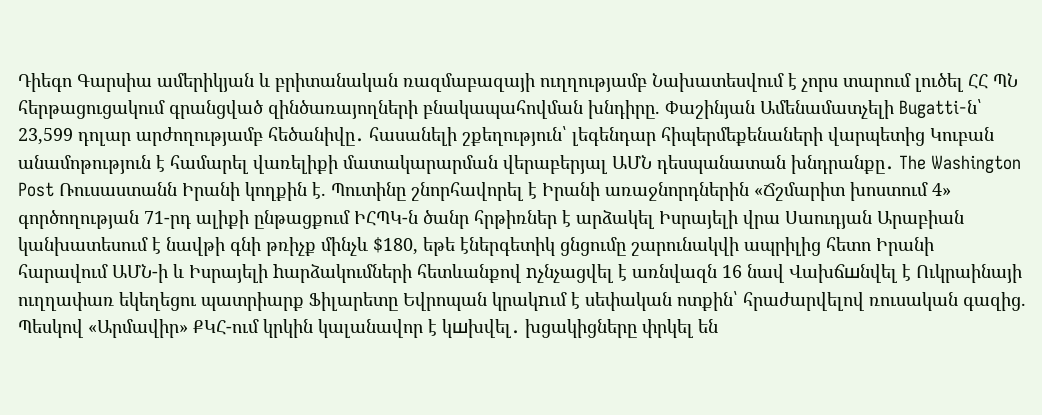Դիեգո Գարսիա ամերիկյան և բրիտանական ռազմաբազայի ուղղությամբ Նախատեսվում է չորս տարում լուծել ՀՀ ՊՆ հերթացուցակում գրանցված զինծառայողների բնակապահովման խնդիրը. Փաշինյան Ամենամատչելի Bugatti-ն՝ 23,599 դոլար արժողությամբ հեծանիվը․ հասանելի շքեղություն՝ լեգենդար հիպերմեքենաների վարպետից Կուբան անամոթություն է համարել վառելիքի մատակարարման վերաբերյալ ԱՄՆ դեսպանատան խնդրանքը․ The Washington Post Ռուսաստանն Իրանի կողքին է. Պուտինը շնորհավորել է Իրանի առաջնորդներին «Ճշմարիտ խոստում 4» գործողության 71-րդ ալիքի ընթացքում ԻՀՊԿ-ն ծանր հրթիռներ է արձակել Իսրայելի վրա Սաուդյան Արաբիան կանխատեսում է նավթի գնի թռիչք մինչև $180, եթե էներգետիկ ցնցումը շարունակվի ապրիլից հետո Իրանի հարավում ԱՄՆ-ի և Իսրայելի hարձակումների հետևանքով nչնչացվել է առնվազն 16 նավ Վախճшնվել է Ուկրաինայի ուղղափառ եկեղեցու պատրիարք Ֆիլարետը Եվրոպան կրակnւմ է սեփական ոտքին՝ հրաժարվելով ռուսական գազից. Պեսկով «Արմավիր» ՔԿՀ-ում կրկին կալանավոր է կшխվել․ խցակիցները փրկել են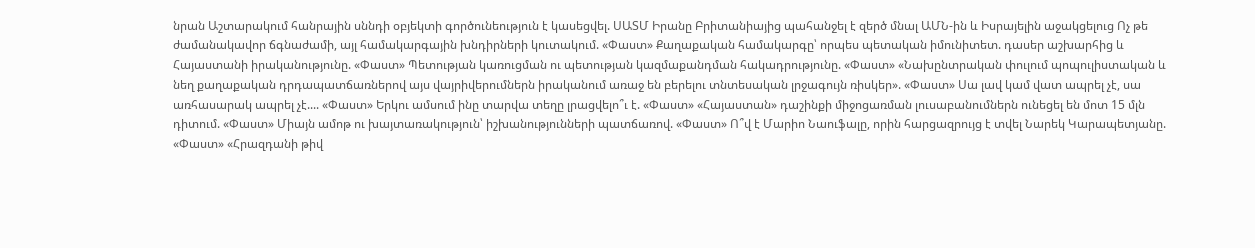նրան Աշտարակում հանրային սննդի օբյեկտի գործունեություն է կասեցվել. ՍԱՏՄ Իրանը Բրիտանիայից պահանջել է զերծ մնալ ԱՄՆ-ին և Իսրայելին աջակցելուց Ոչ թե ժամանակավոր ճգնաժամի, այլ համակարգային խնդիրների կուտակում. «Փաստ» Քաղաքական համակարգը՝ որպես պետական իմունիտետ. դասեր աշխարհից և Հայաստանի իրականությունը. «Փաստ» Պետության կառուցման ու պետության կազմաքանդման հակադրությունը. «Փաստ» «Նախընտրական փուլում պոպուլիստական և նեղ քաղաքական դրդապատճառներով այս վայրիվերումներն իրականում առաջ են բերելու տնտեսական լրջագույն ռիսկեր». «Փաստ» Սա լավ կամ վատ ապրել չէ, սա առհասարակ ապրել չէ.... «Փաստ» Երկու ամսում ինը տարվա տեղը լրացվելո՞ւ է. «Փաստ» «Հայաստան» դաշինքի միջոցառման լուսաբանումներն ունեցել են մոտ 15 մլն դիտում. «Փաստ» Միայն ամոթ ու խայտառակություն՝ իշխանությունների պատճառով. «Փաստ» Ո՞վ է Մարիո Նաուֆալը, որին հարցազրույց է տվել Նարեկ Կարապետյանը. «Փաստ» «Հրազդանի թիվ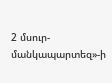2 մսուր-մանկապարտեզ»-ի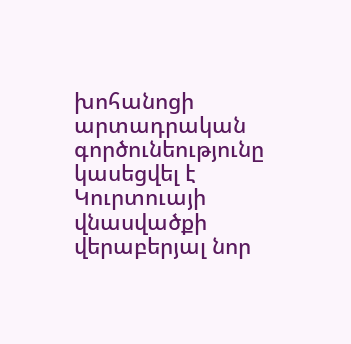խոհանոցի արտադրական գործունեությունը կասեցվել է Կուրտուայի վնասվածքի վերաբերյալ նոր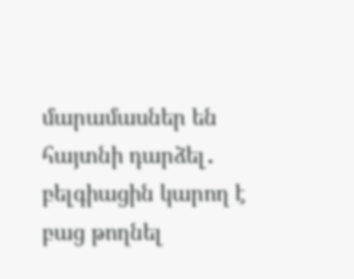մարամասներ են հայտնի դարձել․ բելգիացին կարող է բաց թողնել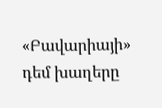«Բավարիայի» դեմ խաղերը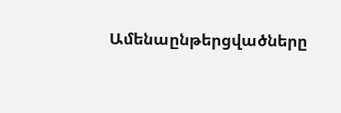Ամենաընթերցվածները